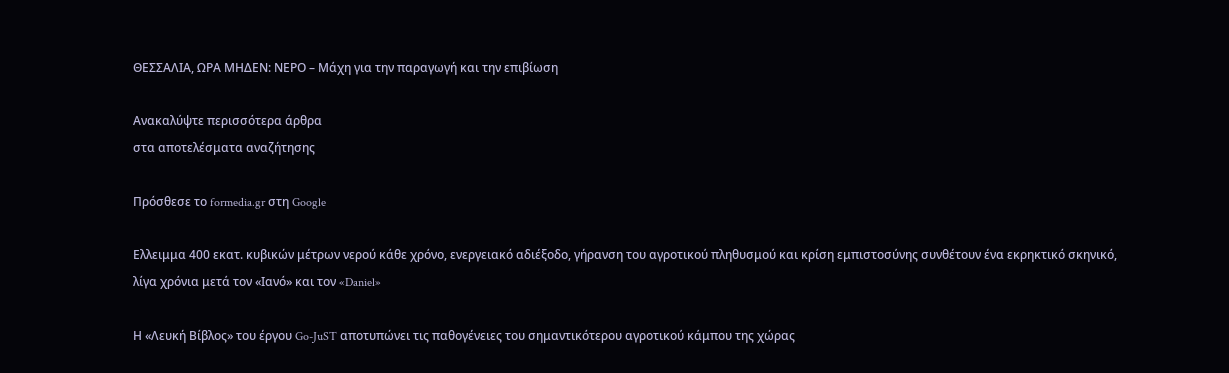ΘΕΣΣΑΛΙΑ, ΩΡΑ ΜΗΔΕΝ: ΝΕΡΟ – Μάχη για την παραγωγή και την επιβίωση

Ανακαλύψτε περισσότερα άρθρα
στα αποτελέσματα αναζήτησης

Πρόσθεσε το formedia.gr στη Google

Ελλειμμα 400 εκατ. κυβικών μέτρων νερού κάθε χρόνο, ενεργειακό αδιέξοδο, γήρανση του αγροτικού πληθυσμού και κρίση εμπιστοσύνης συνθέτουν ένα εκρηκτικό σκηνικό, λίγα χρόνια μετά τον «Ιανό» και τον «Daniel»

Η «Λευκή Βίβλος» του έργου Go-JuST αποτυπώνει τις παθογένειες του σημαντικότερου αγροτικού κάμπου της χώρας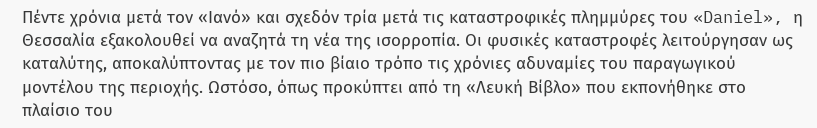Πέντε χρόνια μετά τον «Ιανό» και σχεδόν τρία μετά τις καταστροφικές πλημμύρες του «Daniel», η Θεσσαλία εξακολουθεί να αναζητά τη νέα της ισορροπία. Οι φυσικές καταστροφές λειτούργησαν ως καταλύτης, αποκαλύπτοντας με τον πιο βίαιο τρόπο τις χρόνιες αδυναμίες του παραγωγικού μοντέλου της περιοχής. Ωστόσο, όπως προκύπτει από τη «Λευκή Βίβλο» που εκπονήθηκε στο πλαίσιο του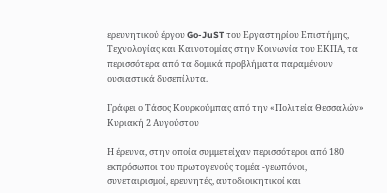ερευνητικού έργου Go-JuST του Εργαστηρίου Επιστήμης, Τεχνολογίας και Καινοτομίας στην Κοινωνία του ΕΚΠΑ, τα περισσότερα από τα δομικά προβλήματα παραμένουν ουσιαστικά δυσεπίλυτα.

Γράφει ο Τάσος Κουρκούμπας από την «Πολιτεία Θεσσαλών» Κυριακή 2 Αυγούστου

Η έρευνα, στην οποία συμμετείχαν περισσότεροι από 180 εκπρόσωποι του πρωτογενούς τομέα -γεωπόνοι, συνεταιρισμοί, ερευνητές, αυτοδιοικητικοί και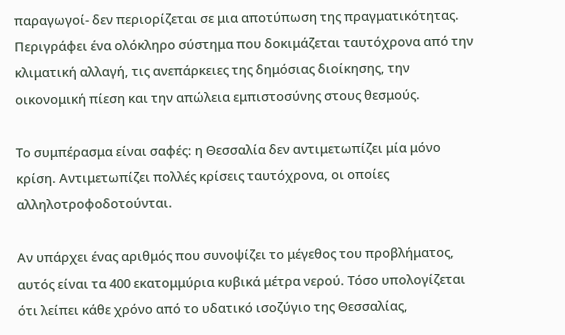παραγωγοί- δεν περιορίζεται σε μια αποτύπωση της πραγματικότητας. Περιγράφει ένα ολόκληρο σύστημα που δοκιμάζεται ταυτόχρονα από την κλιματική αλλαγή, τις ανεπάρκειες της δημόσιας διοίκησης, την οικονομική πίεση και την απώλεια εμπιστοσύνης στους θεσμούς.

Το συμπέρασμα είναι σαφές: η Θεσσαλία δεν αντιμετωπίζει μία μόνο κρίση. Αντιμετωπίζει πολλές κρίσεις ταυτόχρονα, οι οποίες αλληλοτροφοδοτούνται.

Αν υπάρχει ένας αριθμός που συνοψίζει το μέγεθος του προβλήματος, αυτός είναι τα 400 εκατομμύρια κυβικά μέτρα νερού. Τόσο υπολογίζεται ότι λείπει κάθε χρόνο από το υδατικό ισοζύγιο της Θεσσαλίας,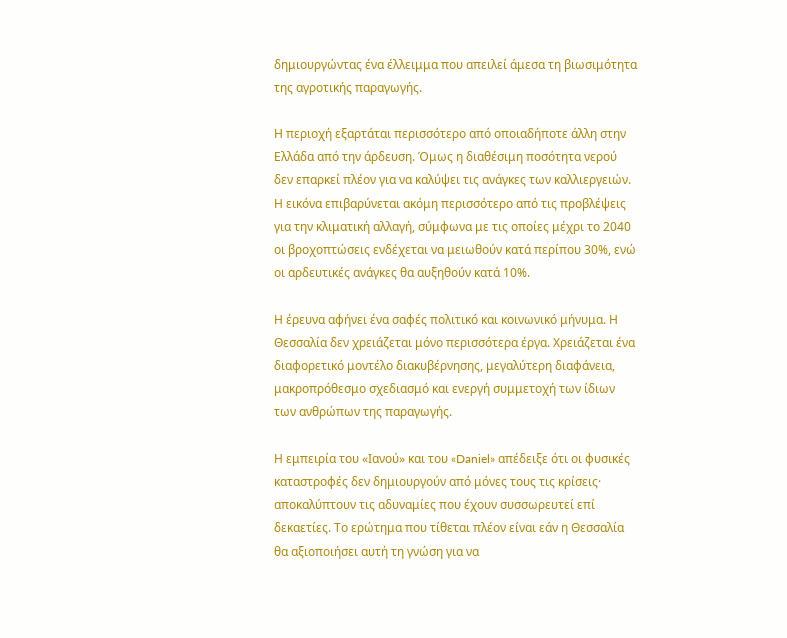δημιουργώντας ένα έλλειμμα που απειλεί άμεσα τη βιωσιμότητα της αγροτικής παραγωγής.

Η περιοχή εξαρτάται περισσότερο από οποιαδήποτε άλλη στην Ελλάδα από την άρδευση. Όμως η διαθέσιμη ποσότητα νερού δεν επαρκεί πλέον για να καλύψει τις ανάγκες των καλλιεργειών. Η εικόνα επιβαρύνεται ακόμη περισσότερο από τις προβλέψεις για την κλιματική αλλαγή, σύμφωνα με τις οποίες μέχρι το 2040 οι βροχοπτώσεις ενδέχεται να μειωθούν κατά περίπου 30%, ενώ οι αρδευτικές ανάγκες θα αυξηθούν κατά 10%.

Η έρευνα αφήνει ένα σαφές πολιτικό και κοινωνικό μήνυμα. Η Θεσσαλία δεν χρειάζεται μόνο περισσότερα έργα. Χρειάζεται ένα διαφορετικό μοντέλο διακυβέρνησης, μεγαλύτερη διαφάνεια, μακροπρόθεσμο σχεδιασμό και ενεργή συμμετοχή των ίδιων των ανθρώπων της παραγωγής.

Η εμπειρία του «Ιανού» και του «Daniel» απέδειξε ότι οι φυσικές καταστροφές δεν δημιουργούν από μόνες τους τις κρίσεις· αποκαλύπτουν τις αδυναμίες που έχουν συσσωρευτεί επί δεκαετίες. Το ερώτημα που τίθεται πλέον είναι εάν η Θεσσαλία θα αξιοποιήσει αυτή τη γνώση για να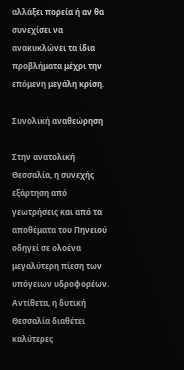αλλάξει πορεία ή αν θα συνεχίσει να ανακυκλώνει τα ίδια προβλήματα μέχρι την επόμενη μεγάλη κρίση.

Συνολική αναθεώρηση

Στην ανατολική Θεσσαλία, η συνεχής εξάρτηση από γεωτρήσεις και από τα αποθέματα του Πηνειού οδηγεί σε ολοένα μεγαλύτερη πίεση των υπόγειων υδροφορέων. Αντίθετα, η δυτική Θεσσαλία διαθέτει καλύτερες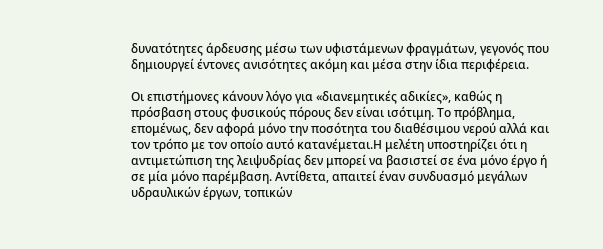δυνατότητες άρδευσης μέσω των υφιστάμενων φραγμάτων, γεγονός που δημιουργεί έντονες ανισότητες ακόμη και μέσα στην ίδια περιφέρεια.

Οι επιστήμονες κάνουν λόγο για «διανεμητικές αδικίες», καθώς η πρόσβαση στους φυσικούς πόρους δεν είναι ισότιμη. Το πρόβλημα, επομένως, δεν αφορά μόνο την ποσότητα του διαθέσιμου νερού αλλά και τον τρόπο με τον οποίο αυτό κατανέμεται.Η μελέτη υποστηρίζει ότι η αντιμετώπιση της λειψυδρίας δεν μπορεί να βασιστεί σε ένα μόνο έργο ή σε μία μόνο παρέμβαση. Αντίθετα, απαιτεί έναν συνδυασμό μεγάλων υδραυλικών έργων, τοπικών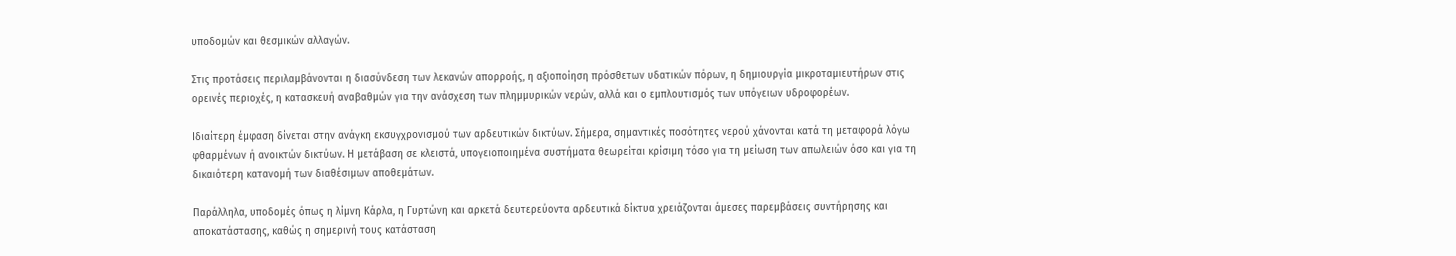υποδομών και θεσμικών αλλαγών.

Στις προτάσεις περιλαμβάνονται η διασύνδεση των λεκανών απορροής, η αξιοποίηση πρόσθετων υδατικών πόρων, η δημιουργία μικροταμιευτήρων στις ορεινές περιοχές, η κατασκευή αναβαθμών για την ανάσχεση των πλημμυρικών νερών, αλλά και ο εμπλουτισμός των υπόγειων υδροφορέων.

Ιδιαίτερη έμφαση δίνεται στην ανάγκη εκσυγχρονισμού των αρδευτικών δικτύων. Σήμερα, σημαντικές ποσότητες νερού χάνονται κατά τη μεταφορά λόγω φθαρμένων ή ανοικτών δικτύων. Η μετάβαση σε κλειστά, υπογειοποιημένα συστήματα θεωρείται κρίσιμη τόσο για τη μείωση των απωλειών όσο και για τη δικαιότερη κατανομή των διαθέσιμων αποθεμάτων.

Παράλληλα, υποδομές όπως η λίμνη Κάρλα, η Γυρτώνη και αρκετά δευτερεύοντα αρδευτικά δίκτυα χρειάζονται άμεσες παρεμβάσεις συντήρησης και αποκατάστασης, καθώς η σημερινή τους κατάσταση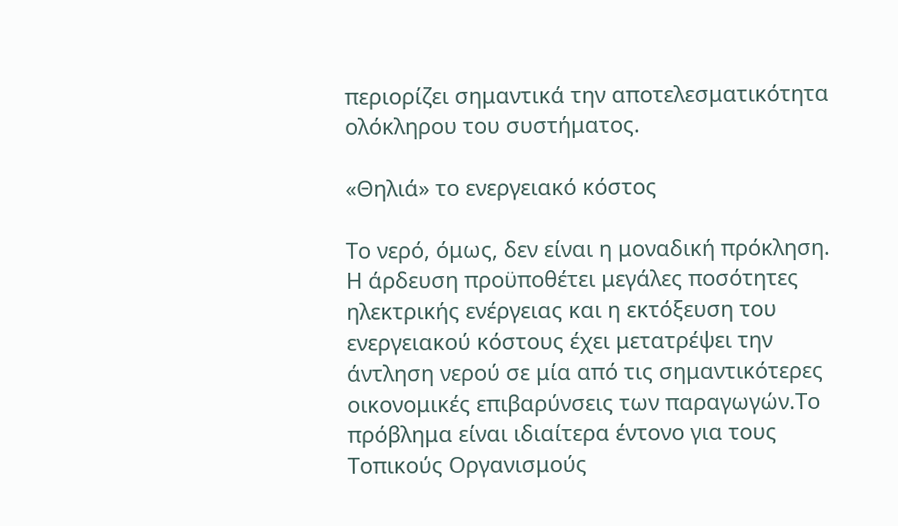περιορίζει σημαντικά την αποτελεσματικότητα ολόκληρου του συστήματος.

«Θηλιά» το ενεργειακό κόστος

Το νερό, όμως, δεν είναι η μοναδική πρόκληση. Η άρδευση προϋποθέτει μεγάλες ποσότητες ηλεκτρικής ενέργειας και η εκτόξευση του ενεργειακού κόστους έχει μετατρέψει την άντληση νερού σε μία από τις σημαντικότερες οικονομικές επιβαρύνσεις των παραγωγών.Το πρόβλημα είναι ιδιαίτερα έντονο για τους Τοπικούς Οργανισμούς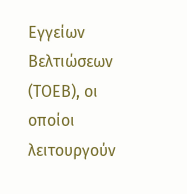Εγγείων Βελτιώσεων (ΤΟΕΒ), οι οποίοι λειτουργούν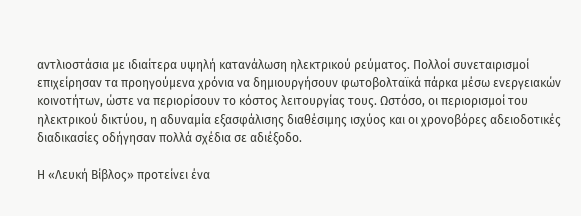αντλιοστάσια με ιδιαίτερα υψηλή κατανάλωση ηλεκτρικού ρεύματος. Πολλοί συνεταιρισμοί επιχείρησαν τα προηγούμενα χρόνια να δημιουργήσουν φωτοβολταϊκά πάρκα μέσω ενεργειακών κοινοτήτων, ώστε να περιορίσουν το κόστος λειτουργίας τους. Ωστόσο, οι περιορισμοί του ηλεκτρικού δικτύου, η αδυναμία εξασφάλισης διαθέσιμης ισχύος και οι χρονοβόρες αδειοδοτικές διαδικασίες οδήγησαν πολλά σχέδια σε αδιέξοδο.

Η «Λευκή Βίβλος» προτείνει ένα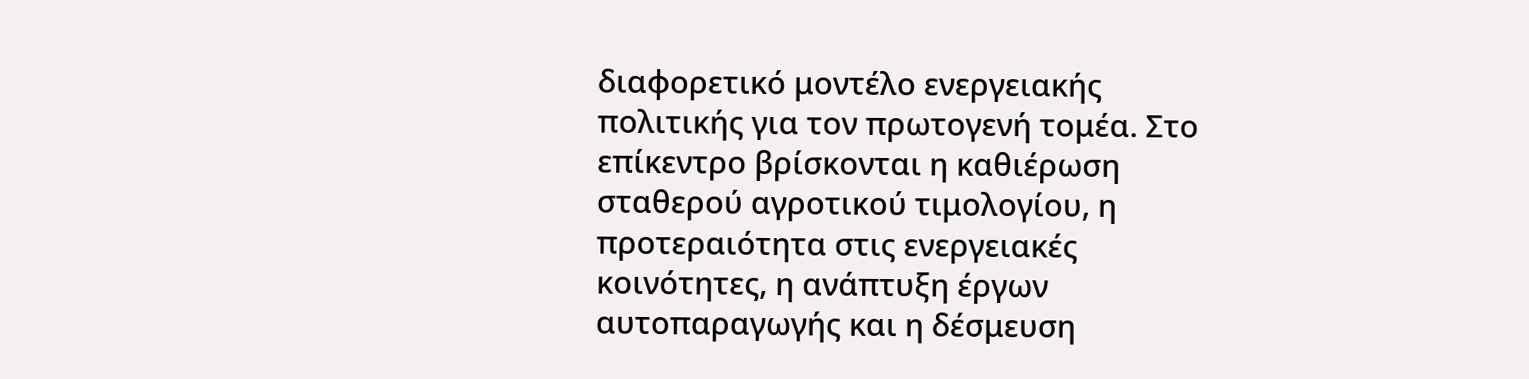διαφορετικό μοντέλο ενεργειακής πολιτικής για τον πρωτογενή τομέα. Στο επίκεντρο βρίσκονται η καθιέρωση σταθερού αγροτικού τιμολογίου, η προτεραιότητα στις ενεργειακές κοινότητες, η ανάπτυξη έργων αυτοπαραγωγής και η δέσμευση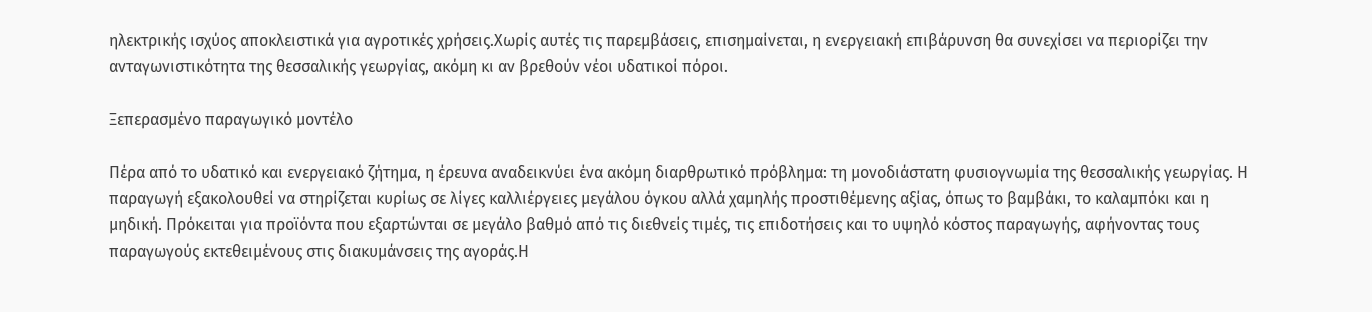ηλεκτρικής ισχύος αποκλειστικά για αγροτικές χρήσεις.Χωρίς αυτές τις παρεμβάσεις, επισημαίνεται, η ενεργειακή επιβάρυνση θα συνεχίσει να περιορίζει την ανταγωνιστικότητα της θεσσαλικής γεωργίας, ακόμη κι αν βρεθούν νέοι υδατικοί πόροι.

Ξεπερασμένο παραγωγικό μοντέλο

Πέρα από το υδατικό και ενεργειακό ζήτημα, η έρευνα αναδεικνύει ένα ακόμη διαρθρωτικό πρόβλημα: τη μονοδιάστατη φυσιογνωμία της θεσσαλικής γεωργίας. Η παραγωγή εξακολουθεί να στηρίζεται κυρίως σε λίγες καλλιέργειες μεγάλου όγκου αλλά χαμηλής προστιθέμενης αξίας, όπως το βαμβάκι, το καλαμπόκι και η μηδική. Πρόκειται για προϊόντα που εξαρτώνται σε μεγάλο βαθμό από τις διεθνείς τιμές, τις επιδοτήσεις και το υψηλό κόστος παραγωγής, αφήνοντας τους παραγωγούς εκτεθειμένους στις διακυμάνσεις της αγοράς.Η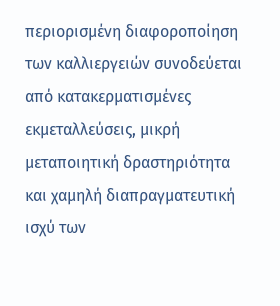περιορισμένη διαφοροποίηση των καλλιεργειών συνοδεύεται από κατακερματισμένες εκμεταλλεύσεις, μικρή μεταποιητική δραστηριότητα και χαμηλή διαπραγματευτική ισχύ των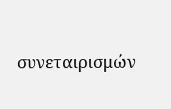συνεταιρισμών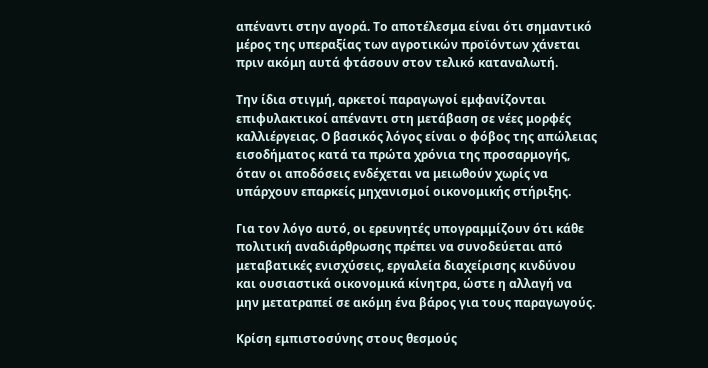απέναντι στην αγορά. Το αποτέλεσμα είναι ότι σημαντικό μέρος της υπεραξίας των αγροτικών προϊόντων χάνεται πριν ακόμη αυτά φτάσουν στον τελικό καταναλωτή.

Την ίδια στιγμή, αρκετοί παραγωγοί εμφανίζονται επιφυλακτικοί απέναντι στη μετάβαση σε νέες μορφές καλλιέργειας. Ο βασικός λόγος είναι ο φόβος της απώλειας εισοδήματος κατά τα πρώτα χρόνια της προσαρμογής, όταν οι αποδόσεις ενδέχεται να μειωθούν χωρίς να υπάρχουν επαρκείς μηχανισμοί οικονομικής στήριξης.

Για τον λόγο αυτό, οι ερευνητές υπογραμμίζουν ότι κάθε πολιτική αναδιάρθρωσης πρέπει να συνοδεύεται από μεταβατικές ενισχύσεις, εργαλεία διαχείρισης κινδύνου και ουσιαστικά οικονομικά κίνητρα, ώστε η αλλαγή να μην μετατραπεί σε ακόμη ένα βάρος για τους παραγωγούς.

Κρίση εμπιστοσύνης στους θεσμούς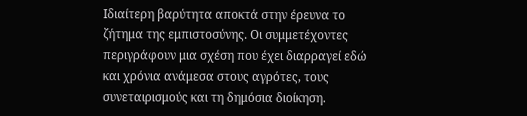Ιδιαίτερη βαρύτητα αποκτά στην έρευνα το ζήτημα της εμπιστοσύνης. Οι συμμετέχοντες περιγράφουν μια σχέση που έχει διαρραγεί εδώ και χρόνια ανάμεσα στους αγρότες, τους συνεταιρισμούς και τη δημόσια διοίκηση.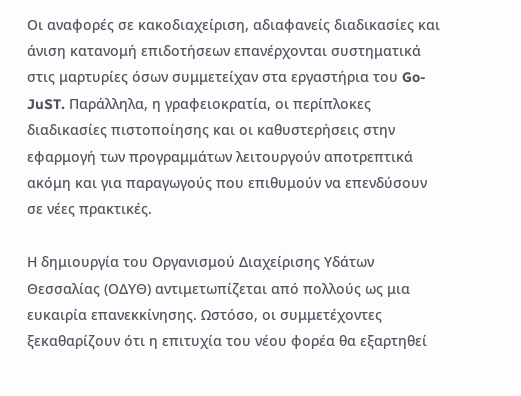Οι αναφορές σε κακοδιαχείριση, αδιαφανείς διαδικασίες και άνιση κατανομή επιδοτήσεων επανέρχονται συστηματικά στις μαρτυρίες όσων συμμετείχαν στα εργαστήρια του Go-JuST. Παράλληλα, η γραφειοκρατία, οι περίπλοκες διαδικασίες πιστοποίησης και οι καθυστερήσεις στην εφαρμογή των προγραμμάτων λειτουργούν αποτρεπτικά ακόμη και για παραγωγούς που επιθυμούν να επενδύσουν σε νέες πρακτικές.

Η δημιουργία του Οργανισμού Διαχείρισης Υδάτων Θεσσαλίας (ΟΔΥΘ) αντιμετωπίζεται από πολλούς ως μια ευκαιρία επανεκκίνησης. Ωστόσο, οι συμμετέχοντες ξεκαθαρίζουν ότι η επιτυχία του νέου φορέα θα εξαρτηθεί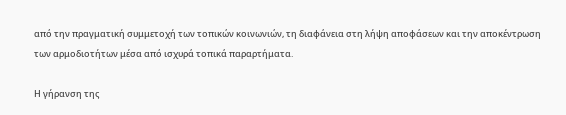από την πραγματική συμμετοχή των τοπικών κοινωνιών, τη διαφάνεια στη λήψη αποφάσεων και την αποκέντρωση των αρμοδιοτήτων μέσα από ισχυρά τοπικά παραρτήματα.

Η γήρανση της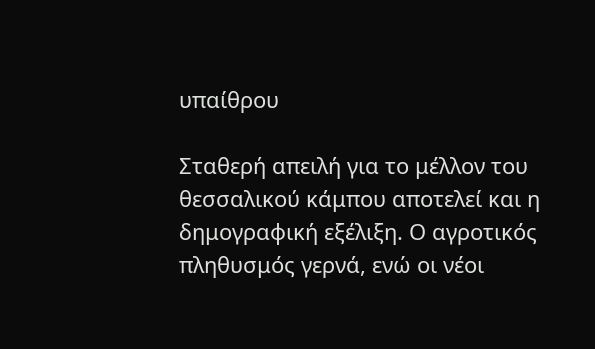υπαίθρου

Σταθερή απειλή για το μέλλον του θεσσαλικού κάμπου αποτελεί και η δημογραφική εξέλιξη. Ο αγροτικός πληθυσμός γερνά, ενώ οι νέοι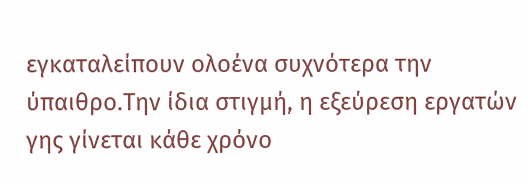εγκαταλείπουν ολοένα συχνότερα την ύπαιθρο.Την ίδια στιγμή, η εξεύρεση εργατών γης γίνεται κάθε χρόνο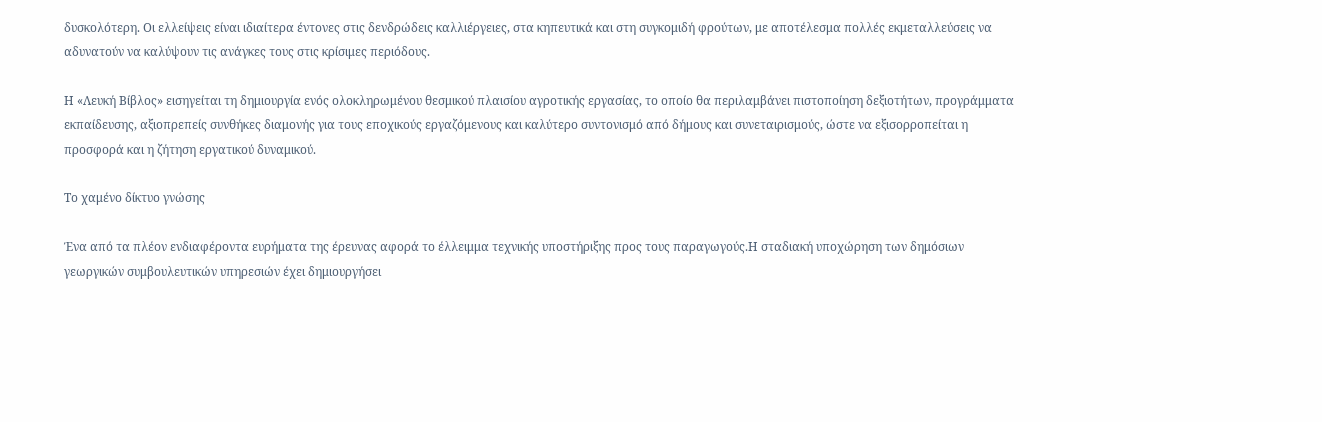δυσκολότερη. Οι ελλείψεις είναι ιδιαίτερα έντονες στις δενδρώδεις καλλιέργειες, στα κηπευτικά και στη συγκομιδή φρούτων, με αποτέλεσμα πολλές εκμεταλλεύσεις να αδυνατούν να καλύψουν τις ανάγκες τους στις κρίσιμες περιόδους.

Η «Λευκή Βίβλος» εισηγείται τη δημιουργία ενός ολοκληρωμένου θεσμικού πλαισίου αγροτικής εργασίας, το οποίο θα περιλαμβάνει πιστοποίηση δεξιοτήτων, προγράμματα εκπαίδευσης, αξιοπρεπείς συνθήκες διαμονής για τους εποχικούς εργαζόμενους και καλύτερο συντονισμό από δήμους και συνεταιρισμούς, ώστε να εξισορροπείται η προσφορά και η ζήτηση εργατικού δυναμικού.

Το χαμένο δίκτυο γνώσης

Ένα από τα πλέον ενδιαφέροντα ευρήματα της έρευνας αφορά το έλλειμμα τεχνικής υποστήριξης προς τους παραγωγούς.Η σταδιακή υποχώρηση των δημόσιων γεωργικών συμβουλευτικών υπηρεσιών έχει δημιουργήσει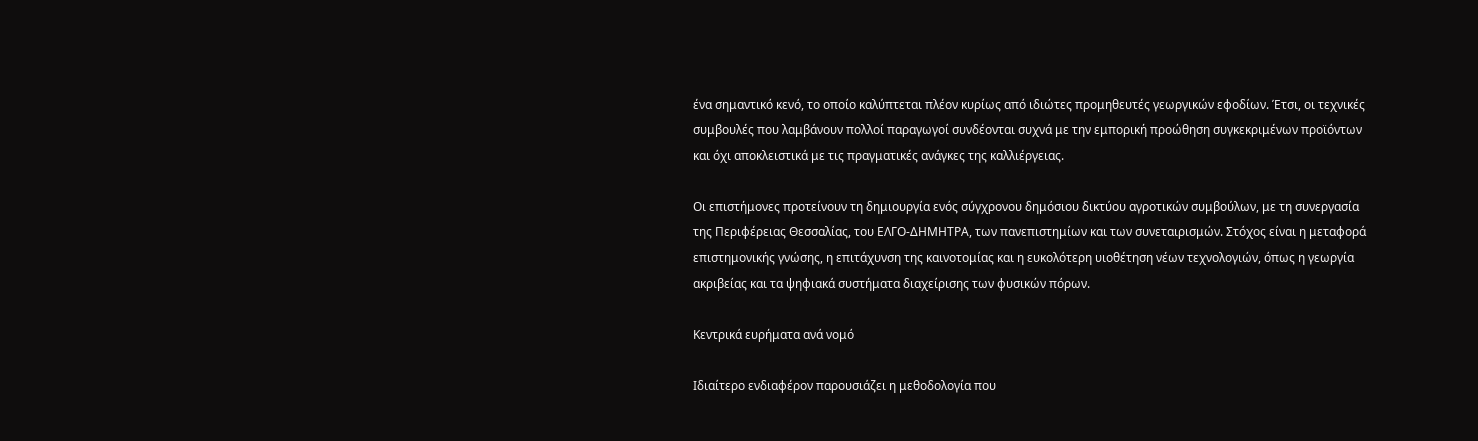ένα σημαντικό κενό, το οποίο καλύπτεται πλέον κυρίως από ιδιώτες προμηθευτές γεωργικών εφοδίων. Έτσι, οι τεχνικές συμβουλές που λαμβάνουν πολλοί παραγωγοί συνδέονται συχνά με την εμπορική προώθηση συγκεκριμένων προϊόντων και όχι αποκλειστικά με τις πραγματικές ανάγκες της καλλιέργειας.

Οι επιστήμονες προτείνουν τη δημιουργία ενός σύγχρονου δημόσιου δικτύου αγροτικών συμβούλων, με τη συνεργασία της Περιφέρειας Θεσσαλίας, του ΕΛΓΟ-ΔΗΜΗΤΡΑ, των πανεπιστημίων και των συνεταιρισμών. Στόχος είναι η μεταφορά επιστημονικής γνώσης, η επιτάχυνση της καινοτομίας και η ευκολότερη υιοθέτηση νέων τεχνολογιών, όπως η γεωργία ακριβείας και τα ψηφιακά συστήματα διαχείρισης των φυσικών πόρων.

Κεντρικά ευρήματα ανά νομό

Ιδιαίτερο ενδιαφέρον παρουσιάζει η μεθοδολογία που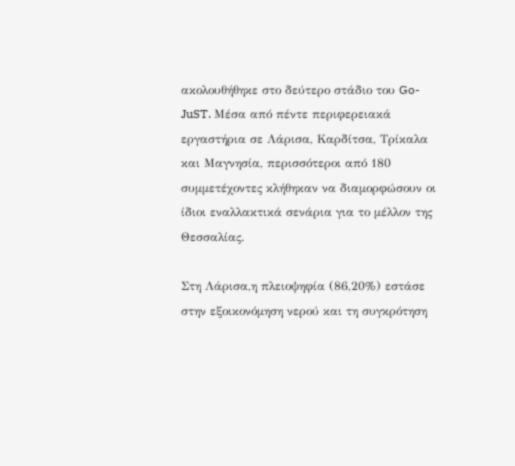ακολουθήθηκε στο δεύτερο στάδιο του Go-JuST. Μέσα από πέντε περιφερειακά εργαστήρια σε Λάρισα, Καρδίτσα, Τρίκαλα και Μαγνησία, περισσότεροι από 180 συμμετέχοντες κλήθηκαν να διαμορφώσουν οι ίδιοι εναλλακτικά σενάρια για το μέλλον της Θεσσαλίας.

Στη Λάρισα,η πλειοψηφία (86,20%) εστάσε στην εξοικονόμηση νερού και τη συγκρότηση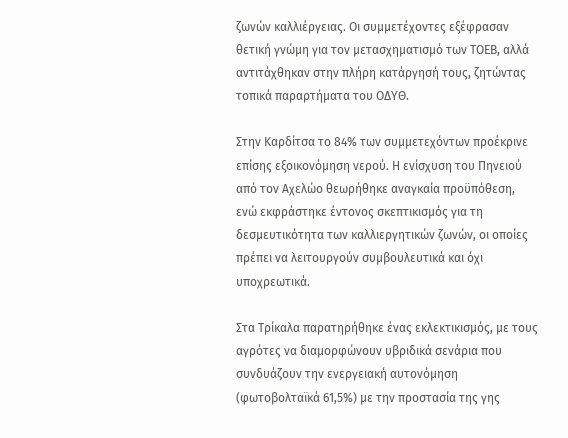ζωνών καλλιέργειας. Οι συμμετέχοντες εξέφρασαν θετική γνώμη για τον μετασχηματισμό των ΤΟΕΒ, αλλά αντιτάχθηκαν στην πλήρη κατάργησή τους, ζητώντας τοπικά παραρτήματα του ΟΔΥΘ.

Στην Καρδίτσα το 84% των συμμετεχόντων προέκρινε επίσης εξοικονόμηση νερού. Η ενίσχυση του Πηνειού από τον Αχελώο θεωρήθηκε αναγκαία προϋπόθεση, ενώ εκφράστηκε έντονος σκεπτικισμός για τη δεσμευτικότητα των καλλιεργητικών ζωνών, οι οποίες πρέπει να λειτουργούν συμβουλευτικά και όχι υποχρεωτικά.

Στα Τρίκαλα παρατηρήθηκε ένας εκλεκτικισμός, με τους αγρότες να διαμορφώνουν υβριδικά σενάρια που συνδυάζουν την ενεργειακή αυτονόμηση (φωτοβολταϊκά 61,5%) με την προστασία της γης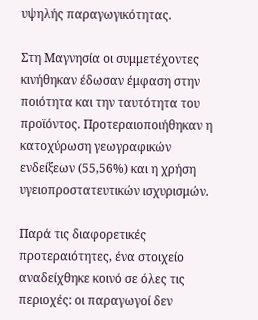υψηλής παραγωγικότητας.

Στη Μαγνησία οι συμμετέχοντες κινήθηκαν έδωσαν έμφαση στην ποιότητα και την ταυτότητα του προϊόντος. Προτεραιοποιήθηκαν η κατοχύρωση γεωγραφικών ενδείξεων (55,56%) και η χρήση υγειοπροστατευτικών ισχυρισμών.

Παρά τις διαφορετικές προτεραιότητες, ένα στοιχείο αναδείχθηκε κοινό σε όλες τις περιοχές: οι παραγωγοί δεν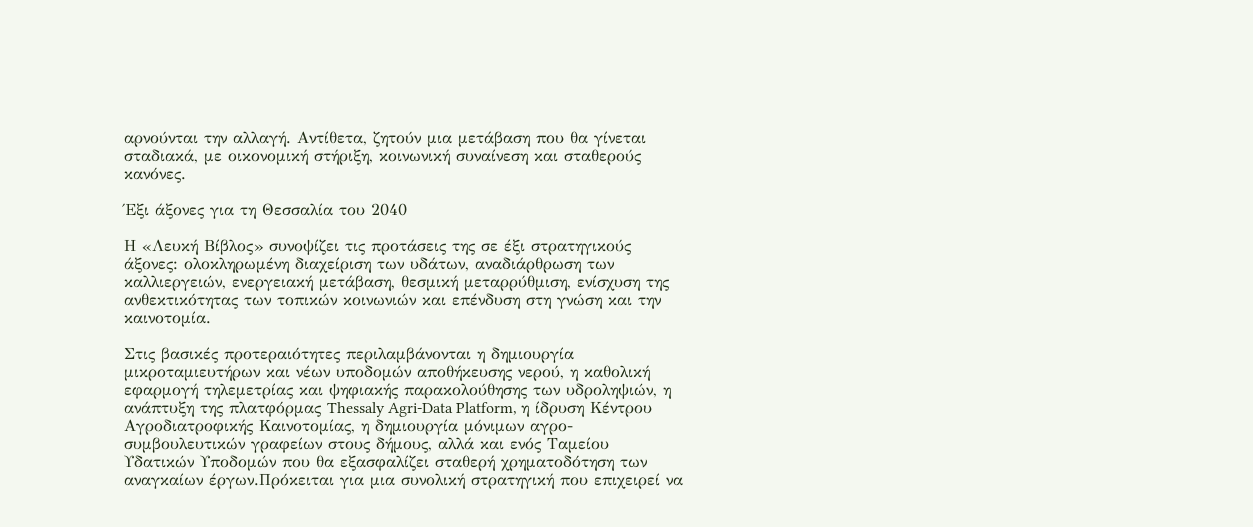αρνούνται την αλλαγή. Αντίθετα, ζητούν μια μετάβαση που θα γίνεται σταδιακά, με οικονομική στήριξη, κοινωνική συναίνεση και σταθερούς κανόνες.

Έξι άξονες για τη Θεσσαλία του 2040

Η «Λευκή Βίβλος» συνοψίζει τις προτάσεις της σε έξι στρατηγικούς άξονες: ολοκληρωμένη διαχείριση των υδάτων, αναδιάρθρωση των καλλιεργειών, ενεργειακή μετάβαση, θεσμική μεταρρύθμιση, ενίσχυση της ανθεκτικότητας των τοπικών κοινωνιών και επένδυση στη γνώση και την καινοτομία.

Στις βασικές προτεραιότητες περιλαμβάνονται η δημιουργία μικροταμιευτήρων και νέων υποδομών αποθήκευσης νερού, η καθολική εφαρμογή τηλεμετρίας και ψηφιακής παρακολούθησης των υδροληψιών, η ανάπτυξη της πλατφόρμας Thessaly Agri-Data Platform, η ίδρυση Κέντρου Αγροδιατροφικής Καινοτομίας, η δημιουργία μόνιμων αγρο-συμβουλευτικών γραφείων στους δήμους, αλλά και ενός Ταμείου Υδατικών Υποδομών που θα εξασφαλίζει σταθερή χρηματοδότηση των αναγκαίων έργων.Πρόκειται για μια συνολική στρατηγική που επιχειρεί να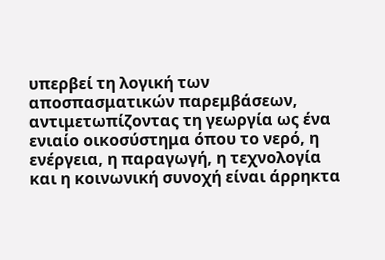υπερβεί τη λογική των αποσπασματικών παρεμβάσεων, αντιμετωπίζοντας τη γεωργία ως ένα ενιαίο οικοσύστημα όπου το νερό, η ενέργεια, η παραγωγή, η τεχνολογία και η κοινωνική συνοχή είναι άρρηκτα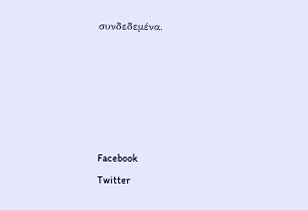συνδεδεμένα.





Facebook
Twitter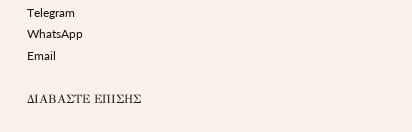Telegram
WhatsApp
Email

ΔΙΑΒΑΣΤΕ ΕΠΙΣΗΣ